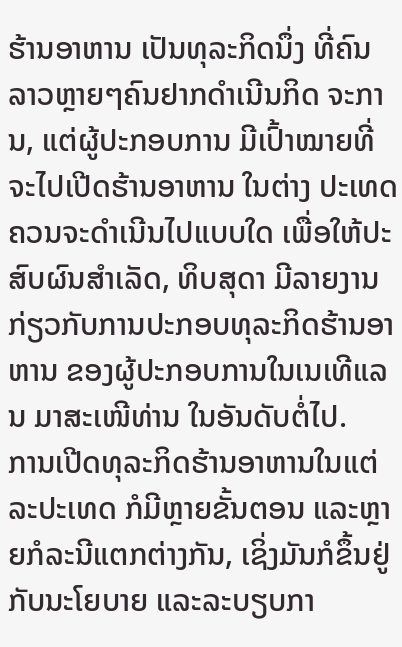ຮ້ານອາຫານ ເປັນທຸລະກິດນຶ່ງ ທີ່ຄົນລາວຫຼາຍໆຄົນຢາກດໍາເນີນກິດ ຈະການ, ແຕ່ຜູ້ປະກອບການ ມີເປົ້າໝາຍທີ່ຈະໄປເປີດຮ້ານອາຫານ ໃນຕ່າງ ປະເທດຄວນຈະດໍາເນີນໄປແບບໃດ ເພື່ອໃຫ້ປະສົບຜົນສໍາເລັດ, ທິບສຸດາ ມີລາຍງານກ່ຽວກັບການປະກອບທຸລະກິດຮ້ານອາຫານ ຂອງຜູ້ປະກອບການໃນເນເທີແລນ ມາສະເໜີທ່ານ ໃນອັນດັບຕໍ່ໄປ.
ການເປີດທຸລະກິດຮ້ານອາຫານໃນແຕ່ລະປະເທດ ກໍມີຫຼາຍຂັ້ນຕອນ ແລະຫຼາຍກໍລະນີແຕກຕ່າງກັນ, ເຊິ່ງມັນກໍຂຶ້ນຢູ່ກັບນະໂຍບາຍ ແລະລະບຽບກາ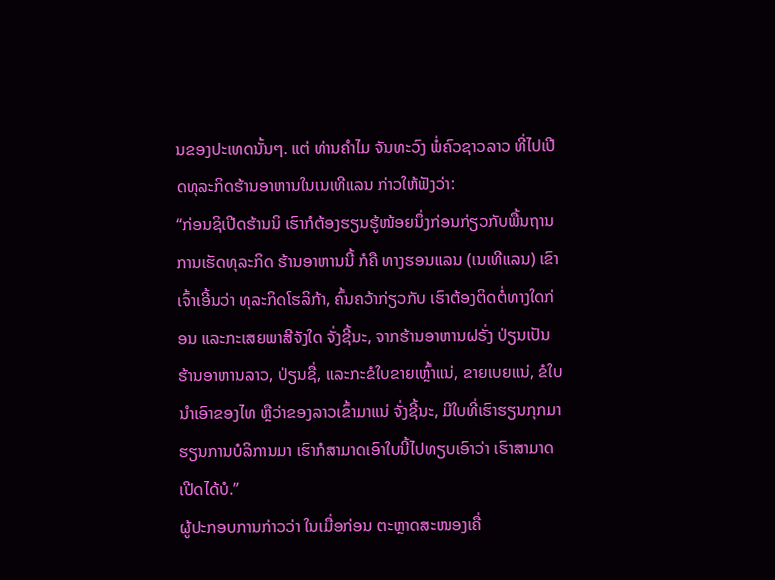ນຂອງປະເທດນັ້ນໆ. ແຕ່ ທ່ານຄໍາໄມ ຈັນທະວົງ ພໍ່ຄົວຊາວລາວ ທີ່ໄປເປີດທຸລະກິດຮ້ານອາຫານໃນເນເທີແລນ ກ່າວໃຫ້ຟັງວ່າ:
“ກ່ອນຊິເປີດຮ້ານນິ ເຮົາກໍຕ້ອງຮຽນຮູ້ໜ້ອຍນຶ່ງກ່ອນກ່ຽວກັບພື້ນຖານການເຮັດທຸລະກິດ ຮ້ານອາຫານນີ້ ກໍຄື ທາງຮອນແລນ (ເນເທີແລນ) ເຂົາເຈົ້າເອີ້ນວ່າ ທຸລະກິດໂຮລິກ້າ, ຄົ້ນຄວ້າກ່ຽວກັບ ເຮົາຕ້ອງຕິດຕໍ່ທາງໃດກ່ອນ ແລະກະເສຍພາສີຈັງໃດ ຈັ່ງຊີ້ນະ, ຈາກຮ້ານອາຫານຝຣັ່ງ ປ່ຽນເປັນຮ້ານອາຫານລາວ, ປ່ຽນຊື່, ແລະກະຂໍໃບຂາຍເຫຼົ້າແນ່, ຂາຍເບຍແນ່, ຂໍໃບນໍາເອົາຂອງໄທ ຫຼືວ່າຂອງລາວເຂົ້າມາແນ່ ຈັ່ງຊີ້ນະ, ມີໃບທີ່ເຮົາຮຽນກຸກມາ ຮຽນການບໍລິການມາ ເຮົາກໍສາມາດເອົາໃບນີ້ໄປທຽບເອົາວ່າ ເຮົາສາມາດເປີດໄດ້ບໍ.”
ຜູ້ປະກອບການກ່າວວ່າ ໃນເມື່ອກ່ອນ ຕະຫຼາດສະໜອງເຄື່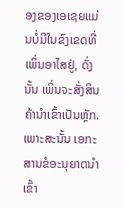ອງຂອງເອເຊຍແມ່ນບໍ່ມີໃນຂົງເຂດທີ່ເພິ່ນອາໄສຢູ່, ດັ່ງນັ້ນ ເພິ່ນຈະສັ່ງສິນຄ້ານໍາເຂົ້າເປັນຫຼັກ. ເພາະສະນັ້ນ ເອກະສານຂໍອະນຸຍາດນໍາເຂົ້າ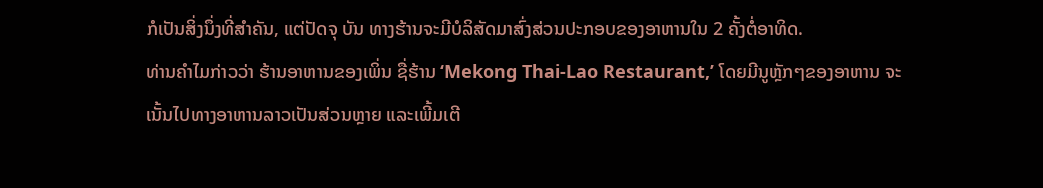ກໍເປັນສິ່ງນຶ່ງທີ່ສໍາຄັນ, ແຕ່ປັດຈຸ ບັນ ທາງຮ້ານຈະມີບໍລິສັດມາສົ່ງສ່ວນປະກອບຂອງອາຫານໃນ 2 ຄັ້ງຕໍ່ອາທິດ.
ທ່ານຄໍາໄມກ່າວວ່າ ຮ້ານອາຫານຂອງເພິ່ນ ຊື່ຮ້ານ ‘Mekong Thai-Lao Restaurant,’ ໂດຍມີນູຫຼັກໆຂອງອາຫານ ຈະເນັ້ນໄປທາງອາຫານລາວເປັນສ່ວນຫຼາຍ ແລະເພີ້ມເຕີ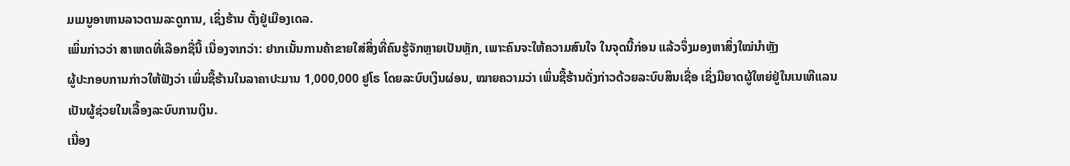ມເມນູອາຫານລາວຕາມລະດູການ, ເຊິ່ງຮ້ານ ຕັ້ງຢູ່ເມືອງເດລ.
ເພິ່ນກ່າວວ່າ ສາເຫດທີ່ເລືອກຊື່ນີ້ ເນື່ອງຈາກວ່າ: ຢາກເນັ້ນການຄ້າຂາຍໃສ່ສິ່ງທີ່ຄົນຮູ້ຈັກຫຼາຍເປັນຫຼັກ, ເພາະຄົນຈະໃຫ້ຄວາມສົນໃຈ ໃນຈຸດນີ້ກ່ອນ ແລ້ວຈຶ່ງມອງຫາສິ່ງໃໝ່ນໍາຫຼັງ
ຜູ້ປະກອບການກ່າວໃຫ້ຟັງວ່າ ເພິ່ນຊື້ຮ້ານໃນລາຄາປະມານ 1,000,000 ຢູໂຣ ໂດຍລະບົບເງິນຜ່ອນ, ໝາຍຄວາມວ່າ ເພິ່ນຊື້ຮ້ານດັ່ງກ່າວດ້ວຍລະບົບສິນເຊື່ອ ເຊິ່ງມີຍາດຜູ້ໃຫຍ່ຢູ່ໃນເນເທີແລນເປັນຜູ້ຊ່ວຍໃນເລື້ອງລະບົບການເງິນ.
ເນື່ອງ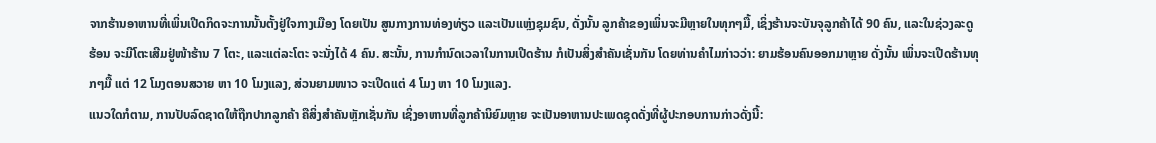ຈາກຮ້ານອາຫານທີ່ເພິ່ນເປີດກິດຈະການນັ້ນຕັ້ງຢູ່ໃຈກາງເມືອງ ໂດຍເປັນ ສູນກາງການທ່ອງທ່ຽວ ແລະເປັນແຫຼ່ງຊຸມຊົນ, ດັ່ງນັ້ນ ລູກຄ້າຂອງເພິ່ນຈະມີຫຼາຍໃນທຸກໆມື້, ເຊິ່ງຮ້ານຈະບັນຈຸລູກຄ້າໄດ້ 90 ຄົນ, ແລະໃນຊ່ວງລະດູຮ້ອນ ຈະມີໂຕະເສີມຢູ່ໜ້າຮ້ານ 7 ໂຕະ, ແລະແຕ່ລະໂຕະ ຈະນັ່ງໄດ້ 4 ຄົນ. ສະນັ້ນ, ການກໍານົດເວລາໃນການເປີດຮ້ານ ກໍເປັນສິ່ງສໍາຄັນເຊັ່ນກັນ ໂດຍທ່ານຄໍາໄມກ່າວວ່າ: ຍາມຮ້ອນຄົນອອກມາຫຼາຍ ດັ່ງນັ້ນ ເພິ່ນຈະເປີດຮ້ານທຸກໆມື້ ແຕ່ 12 ໂມງຕອນສວາຍ ຫາ 10 ໂມງແລງ, ສ່ວນຍາມໜາວ ຈະເປີດແຕ່ 4 ໂມງ ຫາ 10 ໂມງແລງ.
ແນວໃດກໍຕາມ, ການປັບລົດຊາດໃຫ້ຖືກປາກລູກຄ້າ ຄືສິ່ງສໍາຄັນຫຼັກເຊັ່ນກັນ ເຊິ່ງອາຫານທີ່ລູກຄ້ານິຍົມຫຼາຍ ຈະເປັນອາຫານປະເພດຊຸດດັ່ງທີ່ຜູ້ປະກອບການກ່າວດັ່ງນີ້: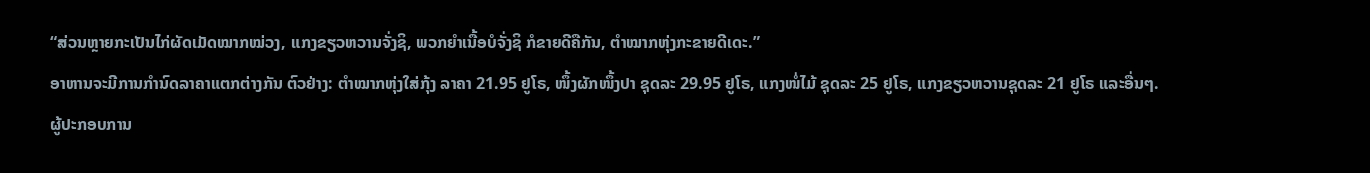“ສ່ວນຫຼາຍກະເປັນໄກ່ຜັດເມັດໝາກໝ່ວງ, ແກງຂຽວຫວານຈັ່ງຊິ, ພວກຍໍາເນື້ອບໍຈັ່ງຊິ ກໍຂາຍດີຄືກັນ, ຕໍາໝາກຫຸ່ງກະຂາຍດີເດະ.”
ອາຫານຈະມີການກໍານົດລາຄາແຕກຕ່າງກັນ ຕົວຢ່າງ: ຕໍາໝາກຫຸ່ງໃສ່ກຸ້ງ ລາຄາ 21.95 ຢູໂຣ, ໜຶ້ງຜັກໜຶ້ງປາ ຊຸດລະ 29.95 ຢູໂຣ, ແກງໜໍ່ໄມ້ ຊຸດລະ 25 ຢູໂຣ, ແກງຂຽວຫວານຊຸດລະ 21 ຢູໂຣ ແລະອື່ນໆ.
ຜູ້ປະກອບການ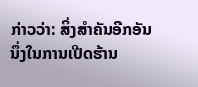ກ່າວວ່າ: ສິ່ງສໍາຄັນອີກອັນນຶ່ງໃນການເປີດຮ້ານ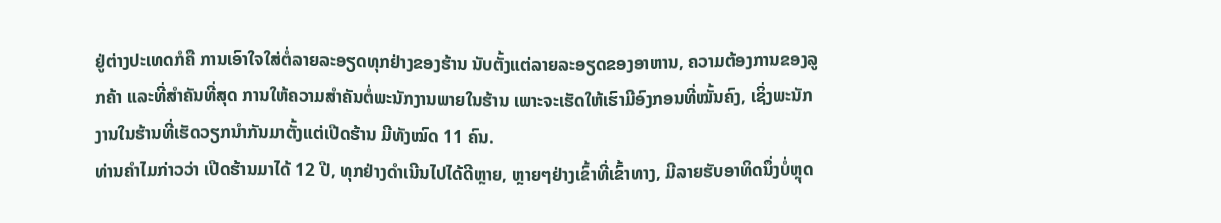ຢູ່ຕ່າງປະເທດກໍຄື ການເອົາໃຈໃສ່ຕໍ່ລາຍລະອຽດທຸກຢ່າງຂອງຮ້ານ ນັບຕັ້ງແຕ່ລາຍລະອຽດຂອງອາຫານ, ຄວາມຕ້ອງການຂອງລູກຄ້າ ແລະທີ່ສໍາຄັນທີ່ສຸດ ການໃຫ້ຄວາມສໍາຄັນຕໍ່ພະນັກງານພາຍໃນຮ້ານ ເພາະຈະເຮັດໃຫ້ເຮົາມີອົງກອນທີ່ໝັ້ນຄົງ, ເຊິ່ງພະນັກງານໃນຮ້ານທີ່ເຮັດວຽກນໍາກັນມາຕັ້ງແຕ່ເປີດຮ້ານ ມີທັງໝົດ 11 ຄົນ.
ທ່ານຄໍາໄມກ່າວວ່າ ເປີດຮ້ານມາໄດ້ 12 ປີ, ທຸກຢ່າງດໍາເນີນໄປໄດ້ດີຫຼາຍ, ຫຼາຍໆຢ່າງເຂົ້າທີ່ເຂົ້າທາງ, ມີລາຍຮັບອາທິດນຶ່ງບໍ່ຫຼຸດ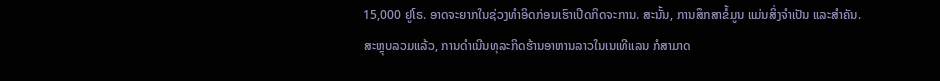15,000 ຢູໂຣ. ອາດຈະຍາກໃນຊ່ວງທໍາອິດກ່ອນເຮົາເປີດກິດຈະການ. ສະນັ້ນ, ການສຶກສາຂໍ້ມູນ ແມ່ນສິ່ງຈໍາເປັນ ແລະສໍາຄັນ.
ສະຫຼຸບລວມແລ້ວ, ການດໍາເນີນທຸລະກິດຮ້ານອາຫານລາວໃນເນເທີແລນ ກໍສາມາດ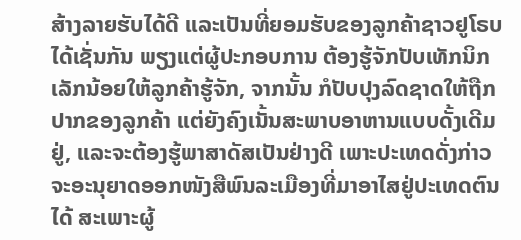ສ້າງລາຍຮັບໄດ້ດີ ແລະເປັນທີ່ຍອມຮັບຂອງລູກຄ້າຊາວຢູໂຣບໄດ້ເຊັ່ນກັນ ພຽງແຕ່ຜູ້ປະກອບການ ຕ້ອງຮູ້ຈັກປັບເທັກນິກເລັກນ້ອຍໃຫ້ລູກຄ້າຮູ້ຈັກ, ຈາກນັ້ນ ກໍປັບປຸງລົດຊາດໃຫ້ຖືກປາກຂອງລູກຄ້າ ແຕ່ຍັງຄົງເນັ້ນສະພາບອາຫານແບບດັ້ງເດີມຢູ່, ແລະຈະຕ້ອງຮູ້ພາສາດັສເປັນຢ່າງດີ ເພາະປະເທດດັ່ງກ່າວຈະອະນຸຍາດອອກໜັງສືພົນລະເມືອງທີ່ມາອາໄສຢູ່ປະເທດຕົນໄດ້ ສະເພາະຜູ້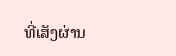ທີ່ເສັງຜ່ານ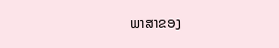ພາສາຂອງ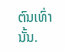ຕົນເທົ່ານັ້ນ.